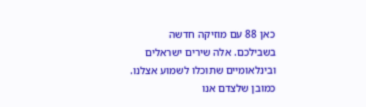כאן 88 עם מוזיקה חדשה בשבילכם. אלה שירים ישראלים ובינלאומיים שתוכלו לשמוע אצלנו. כמובן שלצדם אנו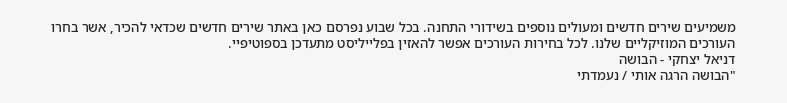משמיעים שירים חדשים ומעולים נוספים בשידורי התחנה. בכל שבוע נפרסם כאן באתר שירים חדשים שכדאי להכיר, אשר בחרו העורכים המוזיקליים שלנו. לכל בחירות העורכים אפשר להאזין בפלייליסט מתעדכן בספוטיפיי.
דניאל יצחקי - הבושה
"הבושה הרגה אותי / נעמדתי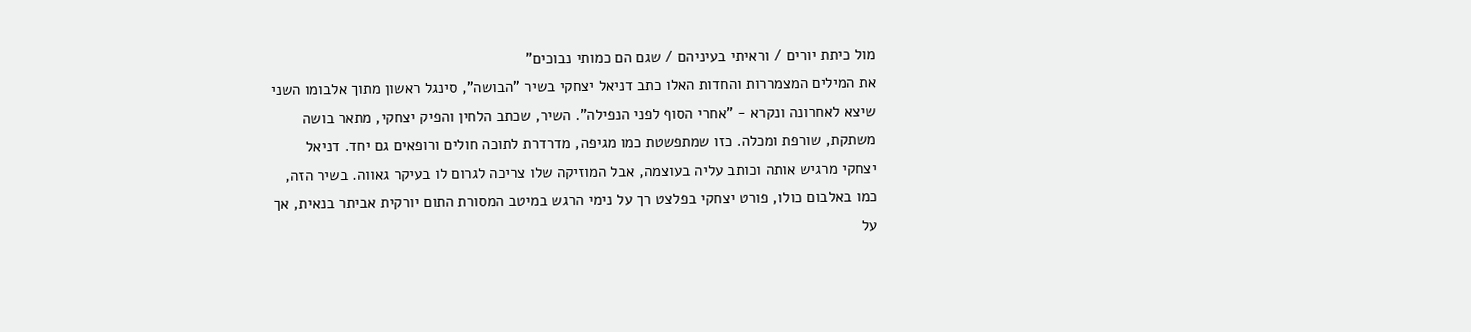מול כיתת יורים / וראיתי בעיניהם / שגם הם כמותי נבוכים"
את המילים המצמררות והחדות האלו כתב דניאל יצחקי בשיר "הבושה", סינגל ראשון מתוך אלבומו השני שיצא לאחרונה ונקרא - "אחרי הסוף לפני הנפילה". השיר, שכתב הלחין והפיק יצחקי, מתאר בושה משתקת, שורפת ומכלה. כזו שמתפשטת כמו מגיפה, מדרדרת לתוכה חולים ורופאים גם יחד. דניאל יצחקי מרגיש אותה וכותב עליה בעוצמה, אבל המוזיקה שלו צריכה לגרום לו בעיקר גאווה. בשיר הזה, כמו באלבום כולו, פורט יצחקי בפלצט רך על נימי הרגש במיטב המסורת התום יורקית אביתר בנאית, אך על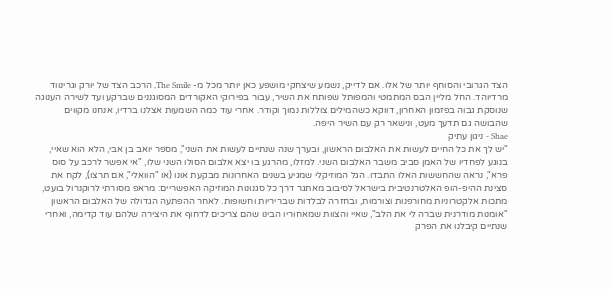הצד הגרובי והסוחף יותר של אלו. אם לדייק, נשמע שיצחקי מושפע כאן יותר מכל מ- The Smile, הרכב הצד של יורק וגרינווד מרדיוהד. החל מליין הבס המתמטי והמפותל שפותח את השיר, עבור בפירוקי האקורדים המסוגננים שברקע ועד לשירה הענוגה שנוסקת גבוה בפזמון האחרון, דווקא כשהמילים צוללות נמוך וקודר. אחרי עוד כמה השמעות אצלנו ברדיו, אנחנו מקווים שהבושה גם תדעך מעט, ונישאר רק עם השיר היפה.
Shae - ניגון עתיק
"יש לך את כל החיים לעשות את האלבום הראשון, ובערך שנה שנתיים לעשות את השני", מספר יואב בן אבי, הלא הוא שאיי, בנוגע לפחדיו של האמן סביב משבר האלבום השני. למזלו, מהרגע בו יצא אלבום הסולו השני שלו, "אי אפשר לרכב על סוס פרא", נראה שהחששות האלו התבדו. הגל המוזיקלי שמגיע בשנים האחרונות מבקעת אונו (או "הוואלי", אם תרצו), לקח את סצינת ההיפ-הופ האלטרנטיבית בישראל לסיבוב מאתגר דרך כל סגנונות המוזיקה האפשריים: מראפ מסורתי לרוקנרול בועט, מתכות אלקטרוניות מחורפנות וצורמות, ובחזרה לבלדות שבריריות וחשופות. לאחר ההפתעה הגדולה של האלבום הראשון "אומנות מודרנית שברה לי את הלב", שאיי והצוות שמאחוריו הבינו שהם צריכים לדחוף את היצירה שלהם עוד קדימה, ואחרי שנתיים קיבלנו את הפרק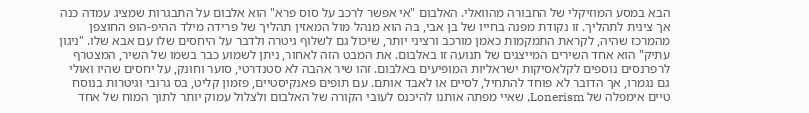הבא במסע המוזיקלי של החבורה מהוואלי. האלבום "אי אפשר לרכב על סוס פרא" הוא אלבום על התבגרות שמציג עמדה כנה אך צינית לתהליך. זו נקודת מפנה בחייו של בן אבי, בה הוא מנהל מול המאזין תהליך של פרידה מילד ההיפ-הופ החוצפן מהמרכז שהיה, לקראת התמקמות כאמן מורכב ורציני יותר, שיכול גם לשלוף גיטרה ולדבר על היחסים שלו עם אבא שלו. "ניגון עתיק" הוא אחד השירים המייצגים של תנועה זו באלבום. את המבט הזה לאחור, ניתן לשמוע כבר בשמו של השיר, המצטרף לרפרנסים נוספים לקלאסיקות ישראליות המופיעים באלבום. זהו שיר אהבה לא סטנדרטי, סוער וחונק, על יחסים שהיו ואולי גם נגמרו, אך הדובר לא פוחד להתחיל, לסיים או לאבד אותם. עם תופים פאנקיסטיים, פזמון קליט, בס גרובי וגיטרות בנוסח טיים אימפלה של Lonerism, שאיי מפתה אותנו להיכנס לעובי הקורה של האלבום ולצלול עמוק יותר לתוך המוח של אחד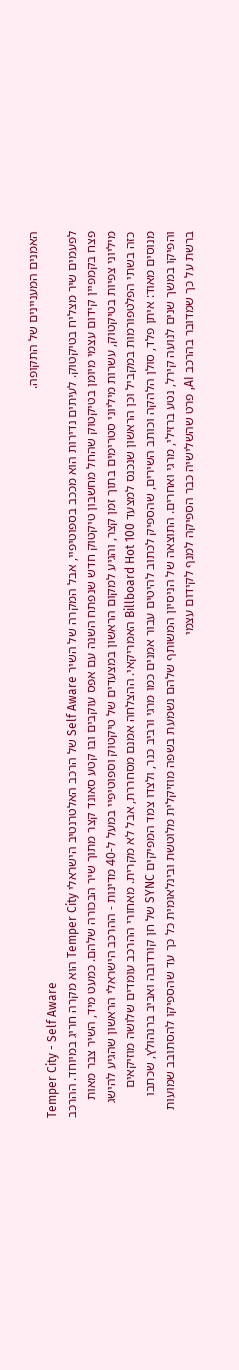האמנים המעניינים של התקופה.
Temper City - Self Aware
לפעמים שיר מצליח בטיקטוק. לעיתים נדירות הוא מככב בספוטיפיי, אבל המקרה של השיר Self Aware של הרכב האלטרנטיב הישראלי Temper City הוא מקרה חריג במיוחד. ההרכב פצח בקמפיין קידום עצמי מיומן בטיקטוק שהחל מחשבון טיקטוק חדש שנפתח השנה עם אפס עוקבים ובו קטע סאונד קצר מתוך שיר הבכורה שלהם. כמעט מיד, השיר צבר מאות מיליוני צפיות בטיקטוק, עשרות מיליוני סטרימים בתוך זמן קצר, והגיע למקום הראשון במצעדים של טיקטוק וספוטיפיי במעל ל-40 מדינות - ההרכב הישראלי הראשון שהגיע להישג כזה בשתי הפלטפורמות במקביל וכן הראשון שנכנס למצעד Billboard Hot 100 האמריקאי. ההצלחה אמנם מסחררת, אבל לא מקרית. מאחורי ההרכב עומדים שלושה מוזיקאים מנוסים מאוד: איתן פלד, סולן הלהקה וכותב השירים, שהספיק לכתוב להיטים עבור אמנים כמו מרגי ורביב כנר, ולצדו צמד המפיקים SYNC של חן קורדובה ואביב ברנהולץ, שכתבו והפיקו במשך שנים לנועה קירל, נטע ברזילי, מרגי ואחרים. התוצאה של הניסיון המשותף שלהם נשמעת בשפה מוזיקלית מלוטשת ובינלאומית כל כך עד שהספיקו להסתובב שמועות ברשת על כך שמדובר בהרכב AI, פרט שהשלישיה כבר הספיקה למנף לקידום עצמי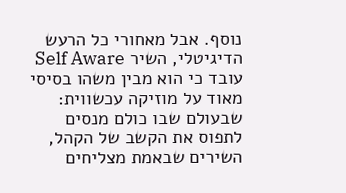נוסף. אבל מאחורי כל הרעש הדיגיטלי, השיר Self Aware עובד כי הוא מבין משהו בסיסי מאוד על מוזיקה עכשווית: שבעולם שבו כולם מנסים לתפוס את הקשב של הקהל, השירים שבאמת מצליחים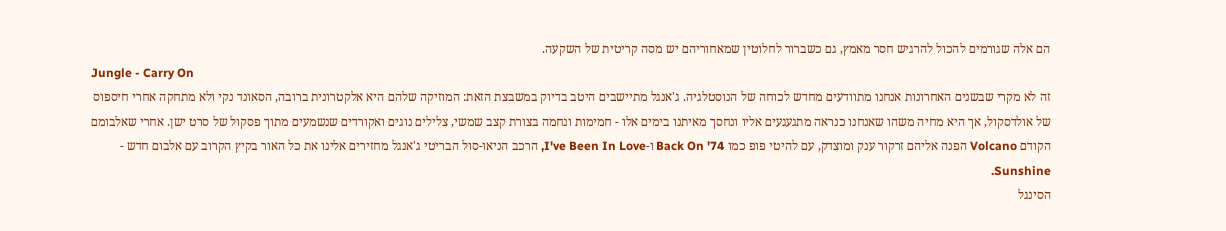הם אלה שגורמים להכול להרגיש חסר מאמץ, גם כשברור לחלוטין שמאחוריהם יש מסה קריטית של השקעה.
Jungle - Carry On
זה לא מקרי שבשנים האחרונות אנחנו מתוודעים מחדש לכוחה של הנוסטלגיה. ג'אנגל מתיישבים היטב בדיוק במשבצת הזאת: המוזיקה שלהם היא אלקטרונית ברובה, הסאונד נקי ולא מתחקה אחרי חיספוס של אולדסקול, אך היא מחיה משהו שאנחנו כנראה מתגעגעים אליו ונחסך מאיתנו בימים אלו - חמימות ונחמה בצורת קצב שמשי, צלילים נוגים ואקורדים שנשמעים מתוך פסקול של סרט ישן. אחרי שאלבומם הקודם Volcano הפנה אליהם זרקור ענק ומוצדק, עם להיטי פופ כמו Back On '74 ו-I've Been In Love, הרכב הניאו-סול הבריטי ג'אנגל מחזירים אלינו את כל האור בקיץ הקרוב עם אלבום חדש - Sunshine.
הסינגל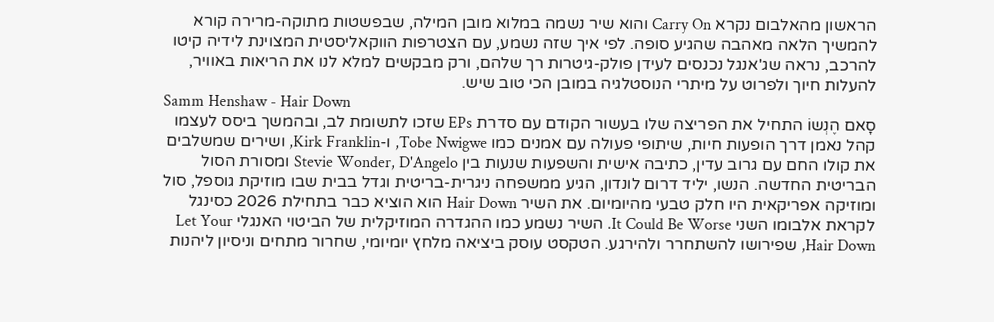הראשון מהאלבום נקרא Carry On והוא שיר נשמה במלוא מובן המילה, שבפשטות מתוקה-מרירה קורא להמשיך הלאה מאהבה שהגיע סופה. לפי איך שזה נשמע, עם הצטרפות הווקאליסטית המצוינת לידיה קיטו להרכב, נראה שג'אנגל נכנסים לעידן פולק-גיטרות רך שלהם, ורק מבקשים למלא לנו את הריאות באוויר, להעלות חיוך ולפרוט על מיתרי הנוסטלגיה במובן הכי טוב שיש.
Samm Henshaw - Hair Down
סָאם הֶנְשוֹ התחיל את הפריצה שלו בעשור הקודם עם סדרת EPs שזכו לתשומת לב, ובהמשך ביסס לעצמו קהל נאמן דרך הופעות חיות, שיתופי פעולה עם אמנים כמו Tobe Nwigwe, ו-Kirk Franklin, ושירים שמשלבים את קולו החם עם גרוב עדין, כתיבה אישית והשפעות שנעות בין Stevie Wonder, D'Angelo ומסורת הסול הבריטית החדשה. הנשו, יליד דרום לונדון, הגיע ממשפחה ניגרית-בריטית וגדל בבית שבו מוזיקת גוספל, סול ומוזיקה אפריקאית היו חלק טבעי מהיומיום. את השיר Hair Down הוא הוציא כבר בתחילת 2026 כסינגל לקראת אלבומו השני It Could Be Worse. השיר נשמע כמו ההגדרה המוזיקלית של הביטוי האנגלי Let Your Hair Down, שפירושו להשתחרר ולהירגע. הטקסט עוסק ביציאה מלחץ יומיומי, שחרור מתחים וניסיון ליהנות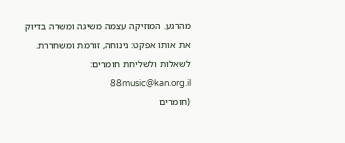מהרגע. המוזיקה עצמה משיגה ומשרה בדיוק את אותו אפקט: נינוחה, זורמת ומשחררת.
לשאלות ולשליחת חומרים: 88music@kan.org.il
(חומרים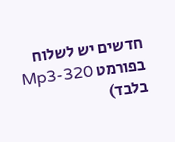חדשים יש לשלוח בפורמט Mp3-320 בלבד)